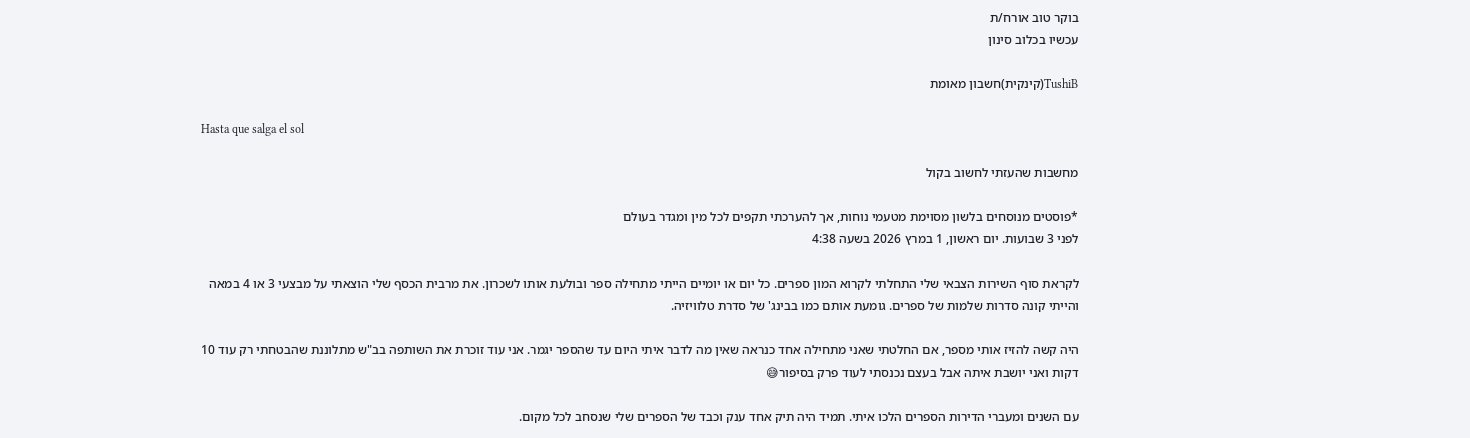בוקר טוב אורח/ת
עכשיו בכלוב סינון

TushiB(קינקית)חשבון מאומת

Hasta que salga el sol

מחשבות שהעזתי לחשוב בקול

*פוסטים מנוסחים בלשון מסוימת מטעמי נוחות, אך להערכתי תקפים לכל מין ומגדר בעולם
לפני 3 שבועות. יום ראשון, 1 במרץ 2026 בשעה 4:38

לקראת סוף השירות הצבאי שלי התחלתי לקרוא המון ספרים. כל יום או יומיים הייתי מתחילה ספר ובולעת אותו לשכרון. את מרבית הכסף שלי הוצאתי על מבצעי 3 או 4 במאה והייתי קונה סדרות שלמות של ספרים. גומעת אותם כמו בבינג' של סדרת טלוויזיה.

היה קשה להזיז אותי מספר, אם החלטתי שאני מתחילה אחד כנראה שאין מה לדבר איתי היום עד שהספר יגמר. אני עוד זוכרת את השותפה בב"ש מתלוננת שהבטחתי רק עוד 10 דקות ואני יושבת איתה אבל בעצם נכנסתי לעוד פרק בסיפור😅

עם השנים ומעברי הדירות הספרים הלכו איתי. תמיד היה תיק אחד ענק וכבד של הספרים שלי שנסחב לכל מקום.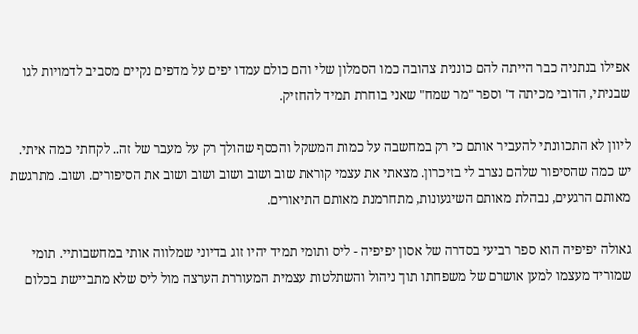אפילו בנתניה כבר הייתה להם כוננית צהובה כמו הסמלון שלי והם כולם עמדו יפים על מדפים נקיים מסביב לדמויות לגו שבניתי, הדובי מכיתה ד' וספר "מר שמח" שאני בוחרת תמיד להחזיק.

ליוון לא התכוונתי להעביר אותם כי רק במחשבה על כמות המשקל והכסף שהולך רק על מעבר של זה.. לקחתי כמה איתי. יש כמה שהסיפור שלהם נצרב לי בזיכרון. מצאתי את עצמי קוראת שוב ושוב ושוב ושוב ושוב את הסיפורים. ושוב. מתרגשת מאותם הרגעים, נבהלת מאותם השיגעונות, מתחרמנת מאותם התיאורים.

גאולה יפיפיה הוא ספר רביעי בסדרה של אסון יפיפיה - ליס ותומי תמיד יהיו זוג בדיוני שמלווה אותי במחשבותיי. תומי שמוריד מעצמו למען אושרם של משפחתו תוך ניהול והשתלטות עצמית המעוררת הערצה מול ליס שלא מתביישת בכלום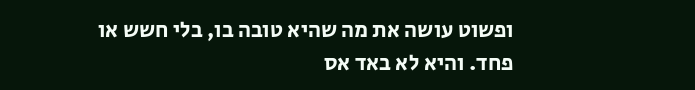ופשוט עושה את מה שהיא טובה בו, בלי חשש או פחד. והיא לא באד אס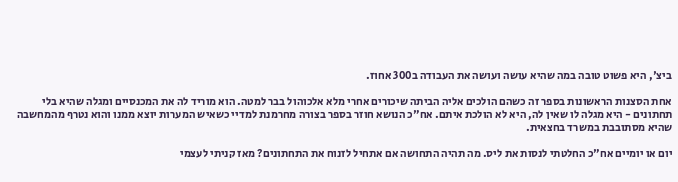ביצ', היא פשוט טובה במה שהיא עושה ועושה את העבודה ב300 אחוז.

אחת הסצנות הראשונות בספר זה כשהם הולכים אליה הביתה שיכורים אחרי מלא אלכוהול בבר למטה. הוא מוריד לה את המכנסיים ומגלה שהיא בלי תחתונים - היא מגלה לו שאין לה, היא לא הולכת איתם. אח"כ הנושא חוזר בספר בצורה מחרמנת למדיי כשאיש המערות יוצא ממנו והוא נטרף מהמחשבה שהיא מסתובבת במשרד בחצאית.

יום או יומיים אח"כ החלטתי לנסות את ליס. מה תהיה התחושה אם אתחיל לזנוח את התחתונים? מאז קניתי לעצמי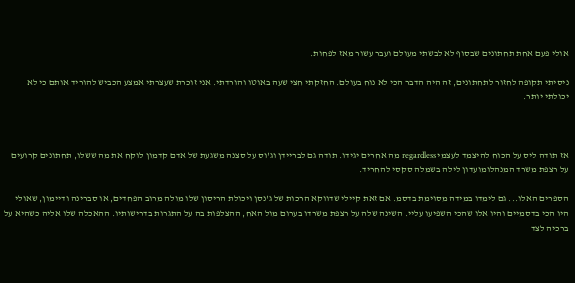אולי פעם אחת תחתונים שבסוף לא לבשתי מעולם ועבר עשור מאז לפחות.

ניסיתי תקופה לחזור לתחתונים, זה היה הדבר הכי לא נוח בעולם. החזקתי חצי שעה באוטו והורדתי. אני זוכרת שעצרתי אמצע הכביש להוריד אותם כי לא יכולתי יותר.



אז תודה ליס על הכוח להיצמד לעצמי regardless מה אחרים יגידו. תודה גם לבריידן וג'וס על סצנה משגעת של אדם קדמון לוקח את מה ששלו, תחתונים קרועים על רצפת משרד המנהלומועדון לילה בשמלה סקסי להחריד.

הספרים האלו... גם לימדו במידה מסוימת בדסמ. אם זאת קיילי שדווקא הרכות של ג'נסן ויכולת הריסון שלו מולה מרוב הפחדים, או סברינה ודיימון, שאולי היו הכי בדסמיים והיו אלו שהכי השפיעו עליי. השינה שלה על רצפת משרדו בערום מול האח, ההצלפות בה על התגרות בדרישותיו. ההאכלה שלו אליה כשהיא על ברכיה לצד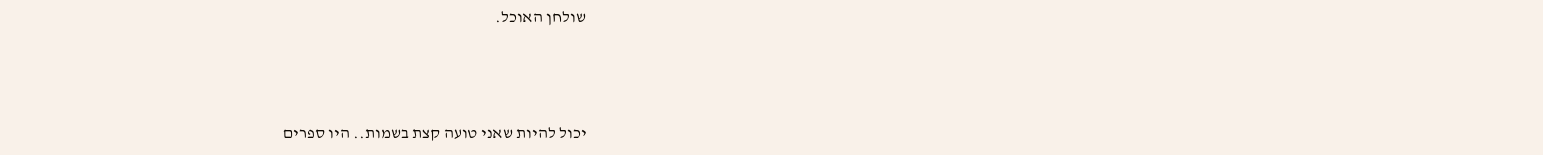שולחן האוכל.



יכול להיות שאני טועה קצת בשמות.. היו ספרים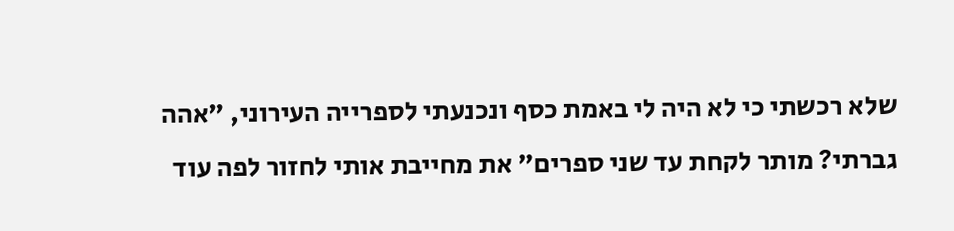שלא רכשתי כי לא היה לי באמת כסף ונכנעתי לספרייה העירוני, "אהה גברתי? מותר לקחת עד שני ספרים" את מחייבת אותי לחזור לפה עוד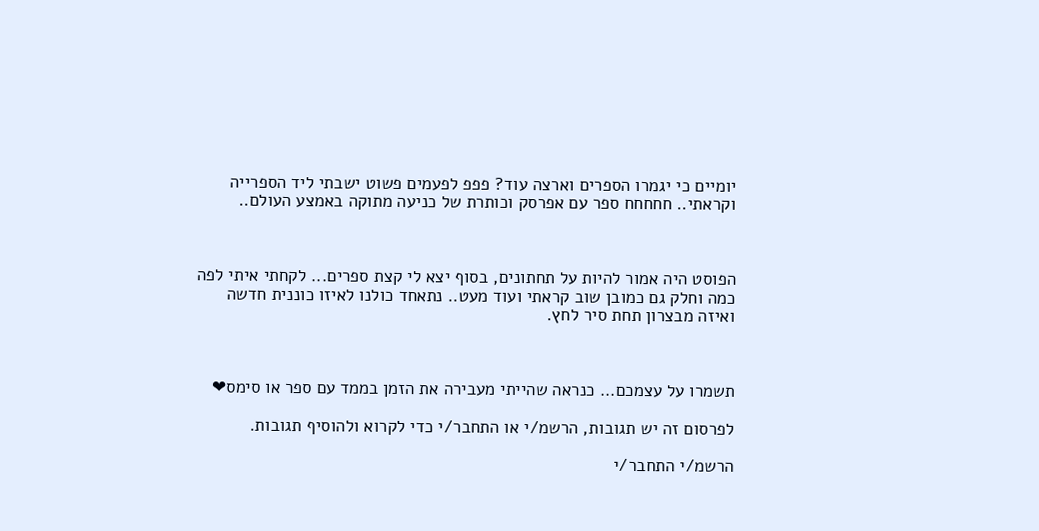יומיים כי יגמרו הספרים וארצה עוד? פפפ לפעמים פשוט ישבתי ליד הספרייה וקראתי.. חחחחח ספר עם אפרסק וכותרת של כניעה מתוקה באמצע העולם..



הפוסט היה אמור להיות על תחתונים, בסוף יצא לי קצת ספרים... לקחתי איתי לפה כמה וחלק גם כמובן שוב קראתי ועוד מעט.. נתאחד כולנו לאיזו כוננית חדשה ואיזה מבצרון תחת סיר לחץ.



תשמרו על עצמכם... כנראה שהייתי מעבירה את הזמן בממד עם ספר או סימס❤

לפרסום זה יש תגובות, הרשמ/י או התחבר/י כדי לקרוא ולהוסיף תגובות.

הרשמ/י התחבר/י